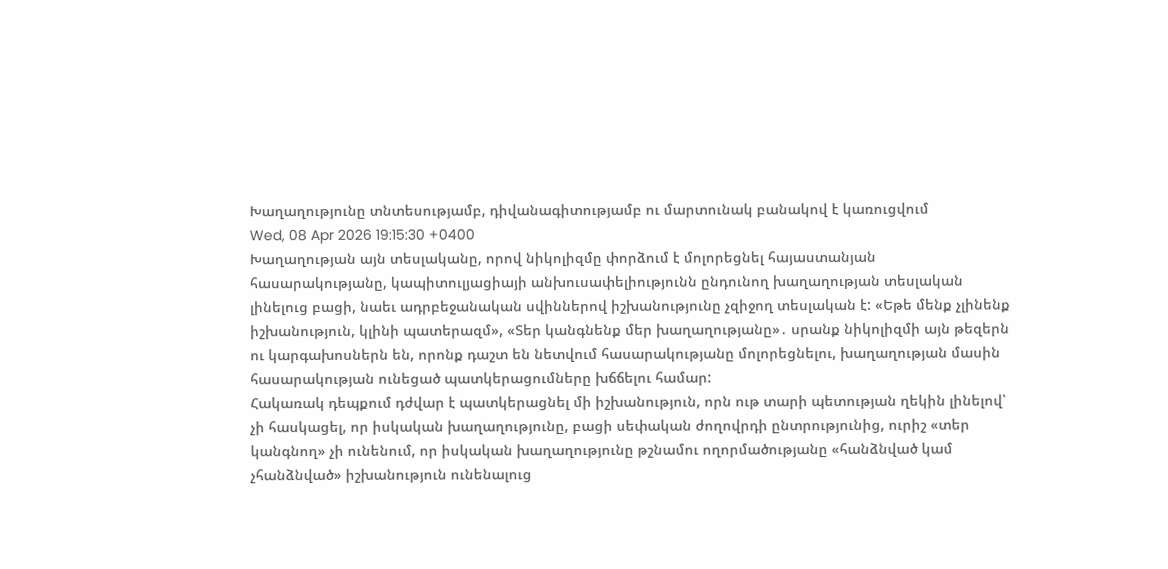Խաղաղությունը տնտեսությամբ, դիվանագիտությամբ ու մարտունակ բանակով է կառուցվում
Wed, 08 Apr 2026 19:15:30 +0400
Խաղաղության այն տեսլականը, որով նիկոլիզմը փորձում է մոլորեցնել հայաստանյան հասարակությանը, կապիտուլյացիայի անխուսափելիությունն ընդունող խաղաղության տեսլական լինելուց բացի, նաեւ ադրբեջանական սվիններով իշխանությունը չզիջող տեսլական է: «Եթե մենք չլինենք իշխանություն, կլինի պատերազմ», «Տեր կանգնենք մեր խաղաղությանը»․ սրանք նիկոլիզմի այն թեզերն ու կարգախոսներն են, որոնք դաշտ են նետվում հասարակությանը մոլորեցնելու, խաղաղության մասին հասարակության ունեցած պատկերացումները խճճելու համար:
Հակառակ դեպքում դժվար է պատկերացնել մի իշխանություն, որն ութ տարի պետության ղեկին լինելով՝ չի հասկացել, որ իսկական խաղաղությունը, բացի սեփական ժողովրդի ընտրությունից, ուրիշ «տեր կանգնող» չի ունենում, որ իսկական խաղաղությունը թշնամու ողորմածությանը «հանձնված կամ չհանձնված» իշխանություն ունենալուց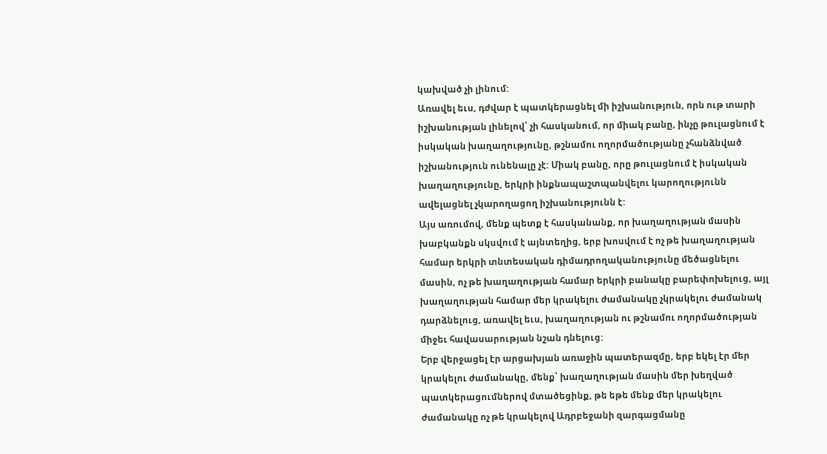կախված չի լինում:
Առավել եւս, դժվար է պատկերացնել մի իշխանություն, որն ութ տարի իշխանության լինելով՝ չի հասկանում, որ միակ բանը, ինչը թուլացնում է իսկական խաղաղությունը, թշնամու ողորմածությանը չհանձնված իշխանություն ունենալը չէ: Միակ բանը, որը թուլացնում է իսկական խաղաղությունը, երկրի ինքնապաշտպանվելու կարողությունն ավելացնել չկարողացող իշխանությունն է:
Այս առումով, մենք պետք է հասկանանք, որ խաղաղության մասին խաբկանքն սկսվում է այնտեղից, երբ խոսվում է ոչ թե խաղաղության համար երկրի տնտեսական դիմադրողականությունը մեծացնելու մասին, ոչ թե խաղաղության համար երկրի բանակը բարեփոխելուց, այլ խաղաղության համար մեր կրակելու ժամանակը չկրակելու ժամանակ դարձնելուց, առավել եւս, խաղաղության ու թշնամու ողորմածության միջեւ հավասարության նշան դնելուց:
Երբ վերջացել էր արցախյան առաջին պատերազմը, երբ եկել էր մեր կրակելու ժամանակը, մենք՝ խաղաղության մասին մեր խեղված պատկերացումներով մտածեցինք, թե եթե մենք մեր կրակելու ժամանակը ոչ թե կրակելով Ադրբեջանի զարգացմանը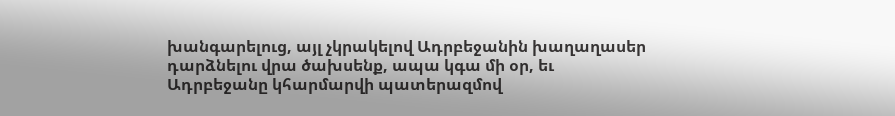խանգարելուց, այլ չկրակելով Ադրբեջանին խաղաղասեր դարձնելու վրա ծախսենք, ապա կգա մի օր, եւ Ադրբեջանը կհարմարվի պատերազմով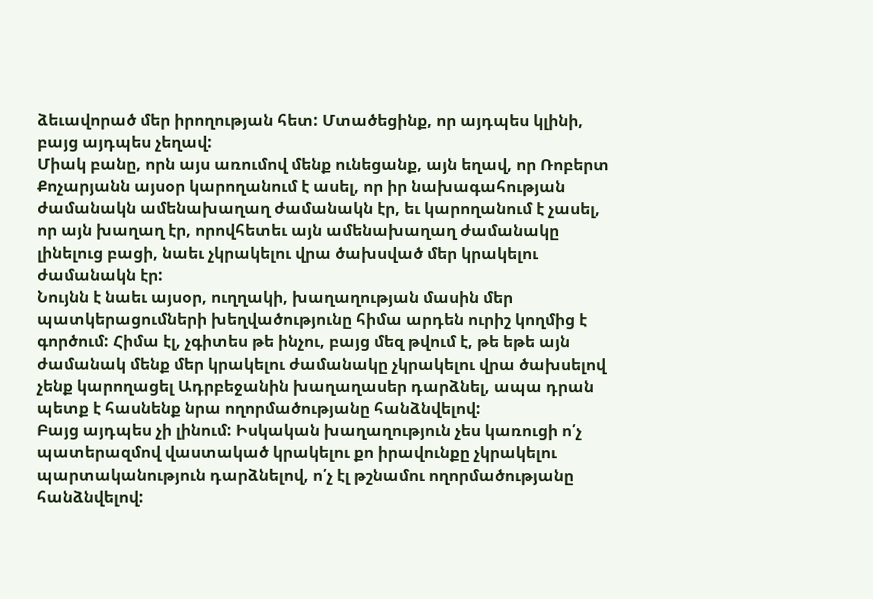ձեւավորած մեր իրողության հետ: Մտածեցինք, որ այդպես կլինի, բայց այդպես չեղավ:
Միակ բանը, որն այս առումով մենք ունեցանք, այն եղավ, որ Ռոբերտ Քոչարյանն այսօր կարողանում է ասել, որ իր նախագահության ժամանակն ամենախաղաղ ժամանակն էր, եւ կարողանում է չասել, որ այն խաղաղ էր, որովհետեւ այն ամենախաղաղ ժամանակը լինելուց բացի, նաեւ չկրակելու վրա ծախսված մեր կրակելու ժամանակն էր:
Նույնն է նաեւ այսօր, ուղղակի, խաղաղության մասին մեր պատկերացումների խեղվածությունը հիմա արդեն ուրիշ կողմից է գործում: Հիմա էլ, չգիտես թե ինչու, բայց մեզ թվում է, թե եթե այն ժամանակ մենք մեր կրակելու ժամանակը չկրակելու վրա ծախսելով չենք կարողացել Ադրբեջանին խաղաղասեր դարձնել, ապա դրան պետք է հասնենք նրա ողորմածությանը հանձնվելով:
Բայց այդպես չի լինում: Իսկական խաղաղություն չես կառուցի ո՛չ պատերազմով վաստակած կրակելու քո իրավունքը չկրակելու պարտականություն դարձնելով, ո՛չ էլ թշնամու ողորմածությանը հանձնվելով: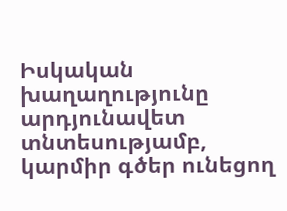Իսկական խաղաղությունը արդյունավետ տնտեսությամբ, կարմիր գծեր ունեցող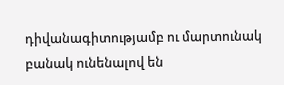դիվանագիտությամբ ու մարտունակ բանակ ունենալով են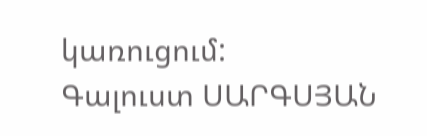կառուցում:
Գալուստ ՍԱՐԳՍՅԱՆ